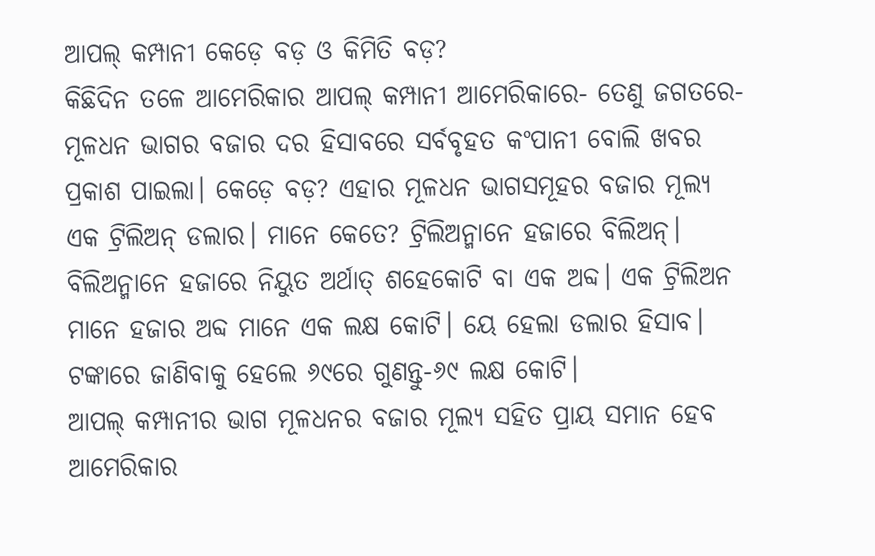ଆପଲ୍ କମ୍ପାନୀ କେଡ଼େ ବଡ଼ ଓ କିମିତି ବଡ଼?
କିଛିଦିନ ତଳେ ଆମେରିକାର ଆପଲ୍ କମ୍ପାନୀ ଆମେରିକାରେ- ତେଣୁ ଜଗତରେ- ମୂଳଧନ ଭାଗର ବଜାର ଦର ହିସାବରେ ସର୍ବବୃହତ କଂପାନୀ ବୋଲି ଖବର ପ୍ରକାଶ ପାଇଲା। କେଡ଼େ ବଡ଼? ଏହାର ମୂଳଧନ ଭାଗସମୂହର ବଜାର ମୂଲ୍ୟ ଏକ ଟ୍ରିଲିଅନ୍ ଡଲାର। ମାନେ କେତେ? ଟ୍ରିଲିଅନ୍ମାନେ ହଜାରେ ବିଲିଅନ୍। ବିଲିଅନ୍ମାନେ ହଜାରେ ନିୟୁତ ଅର୍ଥାତ୍ ଶହେକୋଟି ବା ଏକ ଅବ୍ଦ। ଏକ ଟ୍ରିଲିଅନ ମାନେ ହଜାର ଅବ୍ଦ ମାନେ ଏକ ଲକ୍ଷ କୋଟି। ୟେ ହେଲା ଡଲାର ହିସାବ। ଟଙ୍କାରେ ଜାଣିବାକୁ ହେଲେ ୬୯ରେ ଗୁଣନ୍ତୁ-୬୯ ଲକ୍ଷ କୋଟି।
ଆପଲ୍ କମ୍ପାନୀର ଭାଗ ମୂଳଧନର ବଜାର ମୂଲ୍ୟ ସହିତ ପ୍ରାୟ ସମାନ ହେବ ଆମେରିକାର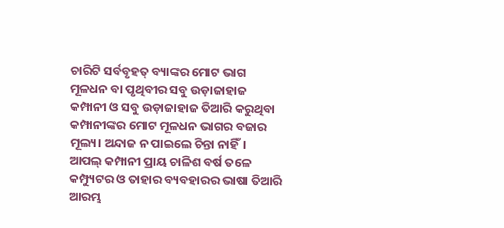ଚାରିଟି ସର୍ବବୃହତ୍ ବ୍ୟାଙ୍କର ମୋଟ ଭାଗ ମୂଳଧନ ବା ପୃଥିବୀର ସବୁ ଉଡ଼ାଜାହାଜ କମ୍ପାନୀ ଓ ସବୁ ଉଡ଼ାଜାହାଜ ତିଆରି କରୁଥିବା କମ୍ପାନୀଙ୍କର ମୋଟ ମୂଳଧନ ଭାଗର ବଜାର ମୂଲ୍ୟ। ଅନ୍ଦାଜ ନ ପାଇଲେ ଚିନ୍ତା ନାହିଁ।
ଆପଲ୍ କମ୍ପାନୀ ପ୍ରାୟ ଚାଳିଶ ବର୍ଷ ତଳେ କମ୍ପ୍ୟୁଟର ଓ ତାହାର ବ୍ୟବହାରର ଭାଷା ତିଆରି ଆରମ୍ଭ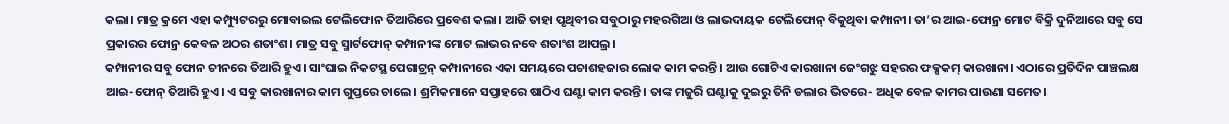କଲା। ମାତ୍ର କ୍ରମେ ଏହା କମ୍ପ୍ୟୁଟରରୁ ମୋବାଇଲ ଟେଲିଫୋନ ତିଆରିରେ ପ୍ରବେଶ କଲା। ଆଜି ତାହା ପୃଥିବୀର ସବୁଠାରୁ ମହରଗିଆ ଓ ଲାଭଦାୟକ ଟେଲିଫୋନ୍ ବିକୁଥିବା କମ୍ପାନୀ। ତା’ର ଆଇ-ଫୋନ୍ର ମୋଟ ବିକ୍ରି ଦୁନିଆରେ ସବୁ ସେ ପ୍ରକାରର ଫୋନ୍ର କେବଳ ଅଠର ଶତାଂଶ। ମାତ୍ର ସବୁ ସ୍ମାର୍ଟଫୋନ୍ କମ୍ପାନୀଙ୍କ ମୋଟ ଲାଭର ନବେ ଶତାଂଶ ଆପଲ୍ର।
କମ୍ପାନୀର ସବୁ ଫୋନ ଚୀନରେ ତିଆରି ହୁଏ। ସାଂଘାଇ ନିକଟସ୍ଥ ପେଗାଟ୍ରନ୍ କମ୍ପାନୀରେ ଏକା ସମୟରେ ପଚାଶହଜାର ଲୋକ କାମ କରନ୍ତି। ଆଉ ଗୋଟିଏ କାରଖାନା ଜେଂଗଝୁ ସହରର ଫକ୍ସକମ୍ କାରଖାନା। ଏଠାରେ ପ୍ରତିଦିନ ପାଞ୍ଚଲକ୍ଷ ଆଇ-ଫୋନ୍ ତିଆରି ହୁଏ। ଏ ସବୁ କାରଖାନାର କାମ ଗୁପ୍ତରେ ଚାଲେ। ଶ୍ରମିକମାନେ ସପ୍ତାହରେ ଷାଠିଏ ଘଣ୍ଟା କାମ କରନ୍ତି। ତାଙ୍କ ମଜୁରି ଘଣ୍ଟାକୁ ଦୁଇରୁ ତିନି ଡଲାର ଭିତରେ- ଅଧିକ ବେଳ କାମର ପାଉଣା ସମେତ।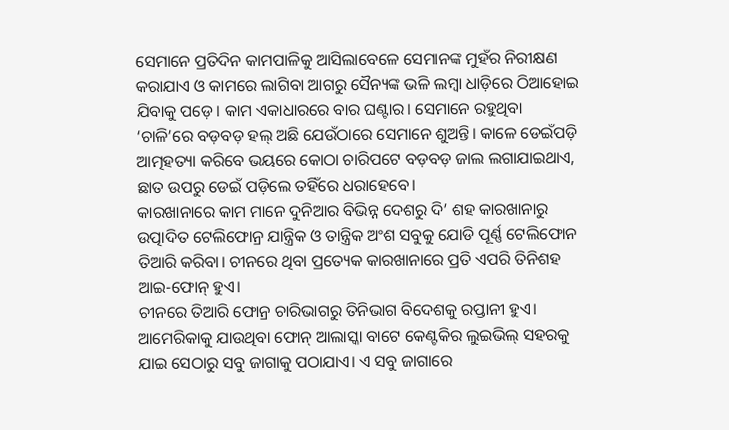ସେମାନେ ପ୍ରତିଦିନ କାମପାଳିକୁ ଆସିଲାବେଳେ ସେମାନଙ୍କ ମୁହଁର ନିରୀକ୍ଷଣ କରାଯାଏ ଓ କାମରେ ଲାଗିବା ଆଗରୁ ସୈନ୍ୟଙ୍କ ଭଳି ଲମ୍ବା ଧାଡ଼ିରେ ଠିଆହୋଇ ଯିବାକୁ ପଡ଼େ। କାମ ଏକାଧାରରେ ବାର ଘଣ୍ଟାର। ସେମାନେ ରହୁଥିବା ‘ଚାଳି’ରେ ବଡ଼ବଡ଼ ହଲ୍ ଅଛି ଯେଉଁଠାରେ ସେମାନେ ଶୁଅନ୍ତି। କାଳେ ଡେଇଁପଡ଼ି ଆତ୍ମହତ୍ୟା କରିବେ ଭୟରେ କୋଠା ଚାରିପଟେ ବଡ଼ବଡ଼ ଜାଲ ଲଗାଯାଇଥାଏ, ଛାତ ଉପରୁ ଡେଇଁ ପଡ଼ିଲେ ତହିଁରେ ଧରାହେବେ।
କାରଖାନାରେ କାମ ମାନେ ଦୁନିଆର ବିଭିନ୍ନ ଦେଶରୁ ଦି’ ଶହ କାରଖାନାରୁ ଉତ୍ପାଦିତ ଟେଲିଫୋନ୍ର ଯାନ୍ତ୍ରିକ ଓ ତାନ୍ତ୍ରିକ ଅଂଶ ସବୁକୁ ଯୋଡି ପୂର୍ଣ୍ଣ ଟେଲିଫୋନ ତିଆରି କରିବା। ଚୀନରେ ଥିବା ପ୍ରତ୍ୟେକ କାରଖାନାରେ ପ୍ରତି ଏପରି ତିନିଶହ ଆଇ-ଫୋନ୍ ହୁଏ।
ଚୀନରେ ତିଆରି ଫୋନ୍ର ଚାରିଭାଗରୁ ତିନିଭାଗ ବିଦେଶକୁ ରପ୍ତାନୀ ହୁଏ। ଆମେରିକାକୁ ଯାଉଥିବା ଫୋନ୍ ଆଲାସ୍କା ବାଟେ କେଣ୍ଟକିର ଲୁଇଭିଲ୍ ସହରକୁ ଯାଇ ସେଠାରୁ ସବୁ ଜାଗାକୁ ପଠାଯାଏ। ଏ ସବୁ ଜାଗାରେ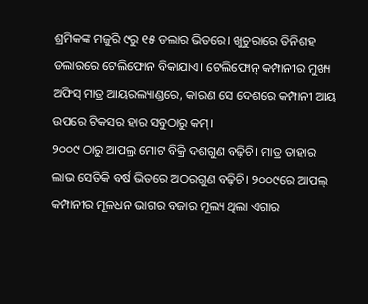ଶ୍ରମିକଙ୍କ ମଜୁରି ୯ରୁ ୧୫ ଡଲାର ଭିତରେ। ଖୁଚୁରାରେ ତିନିଶହ ଡଲାରରେ ଟେଲିଫୋନ ବିକାଯାଏ। ଟେଲିଫୋନ୍ କମ୍ପାନୀର ମୁଖ୍ୟ ଅଫିସ୍ ମାତ୍ର ଆୟରଲ୍ୟାଣ୍ଡରେ, କାରଣ ସେ ଦେଶରେ କମ୍ପାନୀ ଆୟ ଉପରେ ଟିକସର ହାର ସବୁଠାରୁ କମ୍।
୨୦୦୯ ଠାରୁ ଆପଲ୍ର ମୋଟ ବିକ୍ରି ଦଶଗୁଣ ବଢ଼ିଚି। ମାତ୍ର ତାହାର ଲାଭ ସେତିକି ବର୍ଷ ଭିତରେ ଅଠରଗୁଣ ବଢ଼ିଚି। ୨୦୦୯ରେ ଆପଲ୍ କମ୍ପାନୀର ମୂଳଧନ ଭାଗର ବଜାର ମୂଲ୍ୟ ଥିଲା ଏଗାର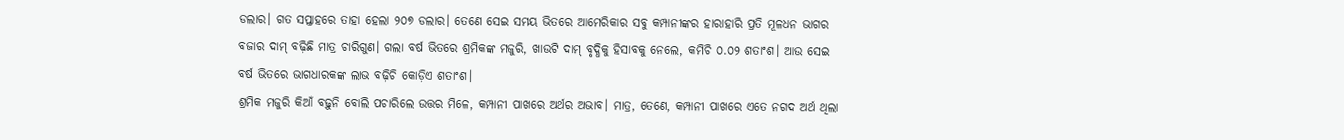ଡଲାର। ଗତ ସପ୍ତାହରେ ତାହା ହେଲା ୨୦୭ ଡଲାର। ତେଣେ ସେଇ ସମୟ ଭିତରେ ଆମେରିକାର ସବୁ କମ୍ପାନୀଙ୍କର ହାରାହାରି ପ୍ରତି ମୂଳଧନ ଭାଗର ବଜାର ଦାମ୍ ବଢ଼ିଛି ମାତ୍ର ଚାରିଗୁଣ। ଗଲା ବର୍ଷ ଭିତରେ ଶ୍ରମିକଙ୍କ ମଜୁରି, ଖାଉଟି ଦାମ୍ ବୃଦ୍ଧିକୁ ହିସାବକୁ ନେଲେ, କମିଚି ୦.୦୨ ଶତାଂଶ। ଆଉ ସେଇ ବର୍ଷ ଭିତରେ ଭାଗଧାରକଙ୍କ ଲାଭ ବଢ଼ିଚି କୋଡ଼ିଏ ଶତାଂଶ।
ଶ୍ରମିକ ମଜୁରି କିଆଁ ବଢ଼ୁନି ବୋଲି ପଚାରିଲେ ଉତ୍ତର ମିଳେ, କମ୍ପାନୀ ପାଖରେ ଅର୍ଥର ଅଭାବ। ମାତ୍ର, ତେଣେ, କମ୍ପାନୀ ପାଖରେ ଏତେ ନଗଦ ଅର୍ଥ ଥିଲା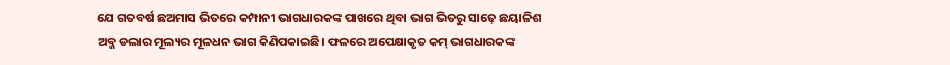ଯେ ଗତବର୍ଷ ଛଅମାସ ଭିତରେ କମ୍ପାନୀ ଭାଗଧାରକଙ୍କ ପାଖରେ ଥିବା ଭାଗ ଭିତରୁ ସାଢ଼େ ଛୟାଳିଶ ଅବ୍ଜ ଡଲାର ମୂଲ୍ୟର ମୂଳଧନ ଭାଗ କିଣିପକାଇଛି। ଫଳରେ ଅପେକ୍ଷାକୃତ କମ୍ ଭାଗଧାରକଙ୍କ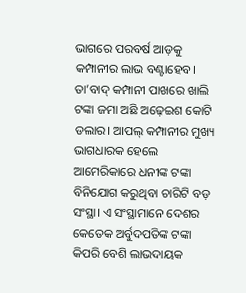ଭାଗରେ ପରବର୍ଷ ଆଡ଼କୁ କମ୍ପାନୀର ଲାଭ ବଣ୍ଟାହେବ। ତା’ବାଦ୍ କମ୍ପାନୀ ପାଖରେ ଖାଲି ଟଙ୍କା ଜମା ଅଛି ଅଢ଼େଇଶ କୋଟି ଡଲାର। ଆପଲ୍ କମ୍ପାନୀର ମୁଖ୍ୟ ଭାଗଧାରକ ହେଲେ ଆମେରିକାରେ ଧନୀଙ୍କ ଟଙ୍କା ବିନିଯୋଗ କରୁଥିବା ଚାରିଟି ବଡ଼ ସଂସ୍ଥା। ଏ ସଂସ୍ଥାମାନେ ଦେଶର କେତେକ ଅର୍ବୁଦପତିଙ୍କ ଟଙ୍କା କିପରି ବେଶି ଲାଭଦାୟକ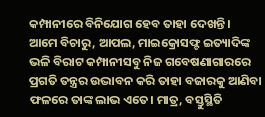କମ୍ପାନୀରେ ବିନିଯୋଗ ହେବ ତାହା ଦେଖନ୍ତି।
ଆମେ ବିଚାରୁ, ଆପଲ, ମାଇକ୍ରୋସଫ୍ଟ ଇତ୍ୟାଦିଙ୍କ ଭଳି ବିରାଟ କମ୍ପାନୀସବୁ ନିଜ ଗବେଷଣାଗାରରେ ପ୍ରଗତି ତନ୍ତ୍ରର ଉଦ୍ଭାବନ କରି ତାହା ବଜାରକୁ ଆଣିବା ଫଳରେ ତାଙ୍କ ଲାଭ ଏତେ। ମାତ୍ର, ବସ୍ତୁସ୍ଥିତି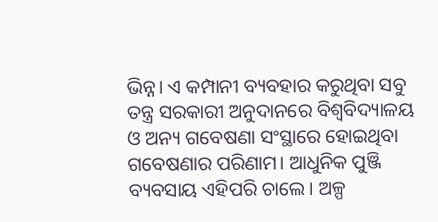ଭିନ୍ନ। ଏ କମ୍ପାନୀ ବ୍ୟବହାର କରୁଥିବା ସବୁ ତନ୍ତ୍ର ସରକାରୀ ଅନୁଦାନରେ ବିଶ୍ବବିଦ୍ୟାଳୟ ଓ ଅନ୍ୟ ଗବେଷଣା ସଂସ୍ଥାରେ ହୋଇଥିବା ଗବେଷଣାର ପରିଣାମ। ଆଧୁନିକ ପୁଞ୍ଜି ବ୍ୟବସାୟ ଏହିପରି ଚାଲେ। ଅଳ୍ପ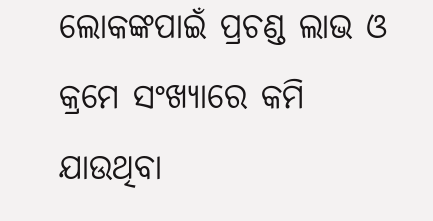ଲୋକଙ୍କପାଇଁ ପ୍ରଚଣ୍ଡ ଲାଭ ଓ କ୍ରମେ ସଂଖ୍ୟାରେ କମି ଯାଉଥିବା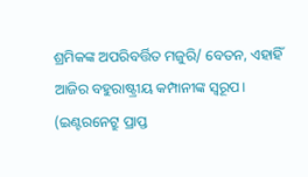ଶ୍ରମିକଙ୍କ ଅପରିବର୍ତ୍ତିତ ମଜୁରି/ ବେତନ, ଏହାହିଁ ଆଜିର ବହୁରାଷ୍ଟ୍ରୀୟ କମ୍ପାନୀଙ୍କ ସ୍ବରୂପ।
(ଇଣ୍ଟରନେଟ୍ରୁ ପ୍ରାପ୍ତ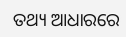ତଥ୍ୟ ଆଧାରରେ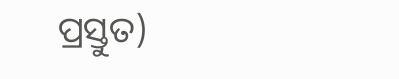ପ୍ରସ୍ତୁତ)